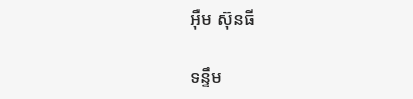អ៊ឺម ស៊ុនធី

ទន្ទឹម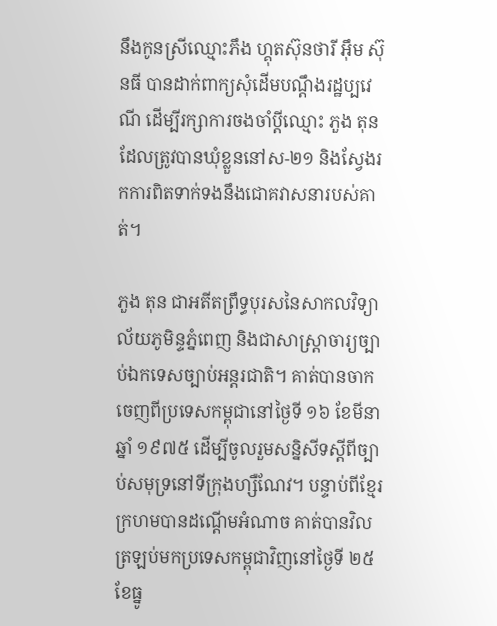នឹងកូនស្រីឈ្មោះភឹង ហ្គុតស៊ុនថារី អ៊ឹម ស៊ុនធី បានដាក់ពាក្យសុំដើមបណ្តឹងរដ្ឋប្បវេណី ដើម្បីរក្សាការចងចាំប្តីឈ្មោះ ភួង តុន ដែលត្រូវបានឃុំខ្លួននៅស-២១ និងស្វែងរកការពិតទាក់ទងនឹងជោគវាសនារបស់គាត់។

ភួង តុន ជាអតីតព្រឹទ្ធបុរសនៃសាកលវិទ្យាល័យភូមិន្ទភ្នំពេញ និងជាសាស្ត្រាចារ្យច្បាប់ឯកទេសច្បាប់អន្តរជាតិ។ គាត់បានចាកចេញពីប្រទេសកម្ពុជានៅថ្ងៃទី ១៦ ខែមីនា ឆ្នាំ ១៩៧៥ ដើម្បីចូលរួមសន្និសីទស្តីពីច្បាប់សមុទ្រនៅទីក្រុងហ្សឺណែវ។ បន្ទាប់ពីខ្មែរក្រហមបានដណ្តើមអំណាច គាត់បានវិលត្រឡប់មកប្រទេសកម្ពុជាវិញនៅថ្ងៃទី ២៥ ខែធ្នូ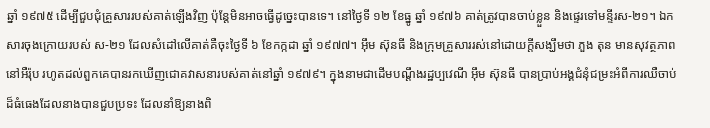ឆ្នាំ ១៩៧៥ ដើម្បីជួបជុំគ្រួសាររបស់គាត់ឡើងវិញ ប៉ុន្តែមិនអាចធ្វើដូច្នេះបានទេ។ នៅថ្ងៃទី ១២ ខែធ្នូ ឆ្នាំ ១៩៧៦ គាត់ត្រូវបានចាប់ខ្លួន និងផ្ទេរទៅមន្ទីរស-២១។ ឯកសារចុងក្រោយរបស់ ស-២១ ដែលសំដៅលើគាត់គឺចុះថ្ងៃទី ៦ ខែកក្កដា ឆ្នាំ ១៩៧៧។ អ៊ឹម ស៊ុនធី និងក្រុមគ្រួសាររស់នៅដោយក្តីសង្ឃឹមថា ភួង តុន មានសុវត្ថភាពនៅអឺរ៉ុប រហូតដល់ពួកគេបានរកឃើញជោគវាសនារបស់គាត់នៅឆ្នាំ ១៩៧៩។ ក្នុងនាមជាដើមបណ្តឹងរដ្ឋប្បវេណី អ៊ឹម ស៊ុនធី បានប្រាប់អង្គជំនុំជម្រះអំពីការឈឺចាប់ដ៏ធំធេងដែលនាងបានជួបប្រទះ ដែលនាំឱ្យនាងពិ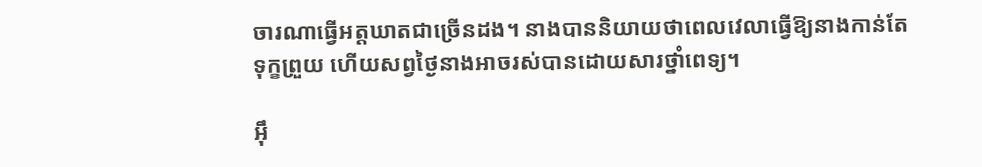ចារណាធ្វើអត្តឃាតជាច្រើនដង។ នាងបាននិយាយថាពេលវេលាធ្វើឱ្យនាងកាន់តែទុក្ខព្រួយ ហើយសព្វថ្ងៃនាងអាចរស់បានដោយសារថ្នាំពេទ្យ។

អ៊ឹ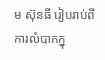ម ស៊ុនធី រៀបរាប់ពីការលំបាកក្នុ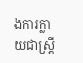ងការក្លាយជាស្ត្រី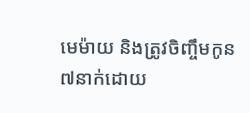មេម៉ាយ និងត្រូវចិញ្ចឹមកូន៧នាក់ដោយ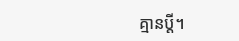គ្មានប្តី។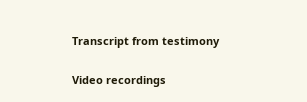Transcript from testimony

Video recordings